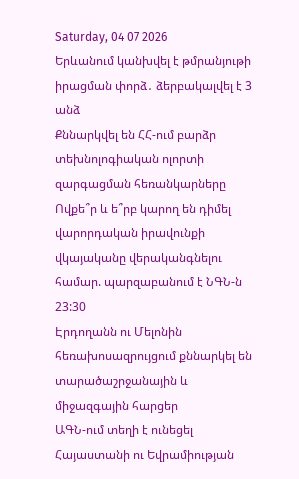Saturday, 04 07 2026
Երևանում կանխվել է թմրանյութի իրացման փորձ․ ձերբակալվել է 3 անձ
Քննարկվել են ՀՀ-ում բարձր տեխնոլոգիական ոլորտի զարգացման հեռանկարները
Ովքե՞ր և ե՞րբ կարող են դիմել վարորդական իրավունքի վկայականը վերականգնելու համար. պարզաբանում է ՆԳՆ-ն
23:30
Էրդողանն ու Մելոնին հեռախոսազրույցում քննարկել են տարածաշրջանային և միջազգային հարցեր
ԱԳՆ-ում տեղի է ունեցել Հայաստանի ու Եվրամիության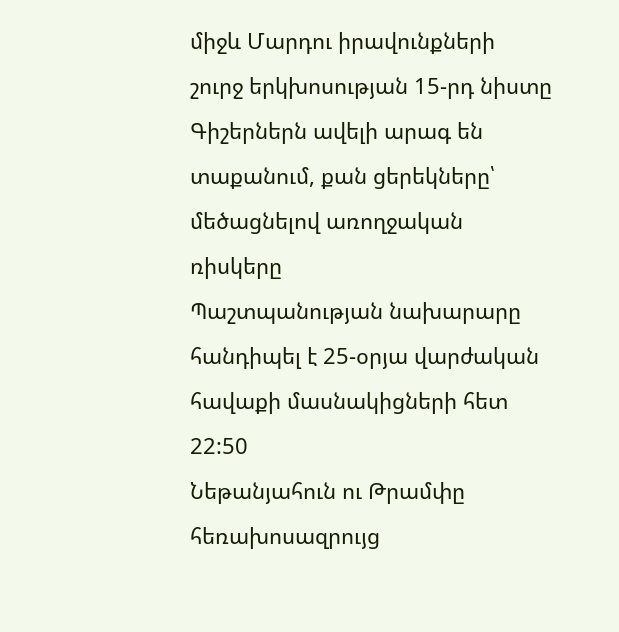միջև Մարդու իրավունքների շուրջ երկխոսության 15-րդ նիստը
Գիշերներն ավելի արագ են տաքանում, քան ցերեկները՝ մեծացնելով առողջական ռիսկերը
Պաշտպանության նախարարը հանդիպել է 25-օրյա վարժական հավաքի մասնակիցների հետ
22:50
Նեթանյահուն ու Թրամփը հեռախոսազրույց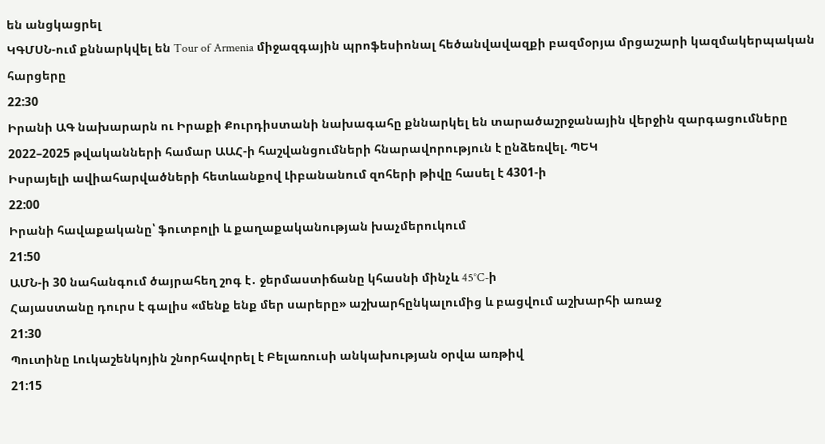են անցկացրել
ԿԳՄՍՆ-ում քննարկվել են Tour of Armenia միջազգային պրոֆեսիոնալ հեծանվավազքի բազմօրյա մրցաշարի կազմակերպական հարցերը
22:30
Իրանի ԱԳ նախարարն ու Իրաքի Քուրդիստանի նախագահը քննարկել են տարածաշրջանային վերջին զարգացումները
2022–2025 թվականների համար ԱԱՀ-ի հաշվանցումների հնարավորություն է ընձեռվել. ՊԵԿ
Իսրայելի ավիահարվածների հետևանքով Լիբանանում զոհերի թիվը հասել է 4301-ի
22:00
Իրանի հավաքականը՝ ֆուտբոլի և քաղաքականության խաչմերուկում
21:50
ԱՄՆ-ի 30 նահանգում ծայրահեղ շոգ է․ ջերմաստիճանը կհասնի մինչև 45°C-ի
Հայաստանը դուրս է գալիս «մենք ենք մեր սարերը» աշխարհընկալումից և բացվում աշխարհի առաջ
21:30
Պուտինը Լուկաշենկոյին շնորհավորել է Բելառուսի անկախության օրվա առթիվ
21:15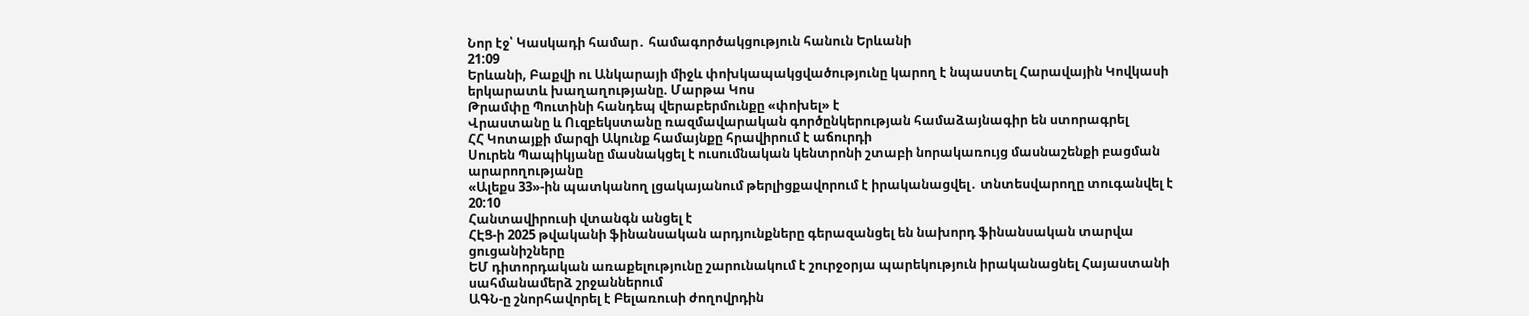Նոր էջ՝ Կասկադի համար․ համագործակցություն հանուն Երևանի
21:09
Երևանի, Բաքվի ու Անկարայի միջև փոխկապակցվածությունը կարող է նպաստել Հարավային Կովկասի երկարատև խաղաղությանը. Մարթա Կոս
Թրամփը Պուտինի հանդեպ վերաբերմունքը «փոխել» է
Վրաստանը և Ուզբեկստանը ռազմավարական գործընկերության համաձայնագիր են ստորագրել
ՀՀ Կոտայքի մարզի Ակունք համայնքը հրավիրում է աճուրդի
Սուրեն Պապիկյանը մասնակցել է ուսումնական կենտրոնի շտաբի նորակառույց մասնաշենքի բացման արարողությանը
«Ալեքս 33»-ին պատկանող լցակայանում թերլիցքավորում է իրականացվել․ տնտեսվարողը տուգանվել է
20:10
Հանտավիրուսի վտանգն անցել է
ՀԷՑ-ի 2025 թվականի ֆինանսական արդյունքները գերազանցել են նախորդ ֆինանսական տարվա ցուցանիշները
ԵՄ դիտորդական առաքելությունը շարունակում է շուրջօրյա պարեկություն իրականացնել Հայաստանի սահմանամերձ շրջաններում
ԱԳՆ-ը շնորհավորել է Բելառուսի ժողովրդին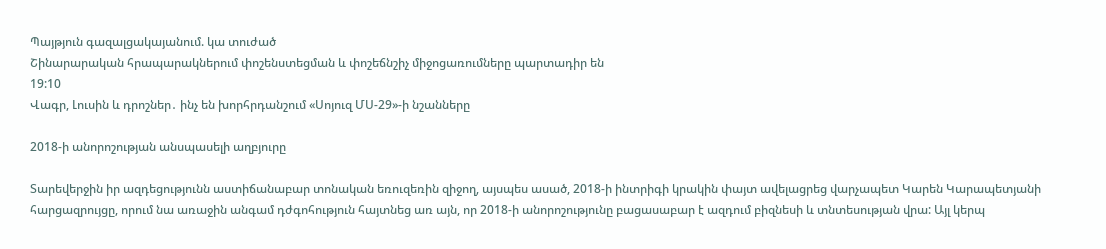Պայթյուն գազալցակայանում. կա տուժած
Շինարարական հրապարակներում փոշենստեցման և փոշեճնշիչ միջոցառումները պարտադիր են
19:10
Վագր, Լուսին և դրոշներ․ ինչ են խորհրդանշում «Սոյուզ ՄՍ-29»-ի նշանները

2018-ի անորոշության անսպասելի աղբյուրը

Տարեվերջին իր ազդեցությունն աստիճանաբար տոնական եռուզեռին զիջող, այսպես ասած, 2018-ի ինտրիգի կրակին փայտ ավելացրեց վարչապետ Կարեն Կարապետյանի հարցազրույցը, որում նա առաջին անգամ դժգոհություն հայտնեց առ այն, որ 2018-ի անորոշությունը բացասաբար է ազդում բիզնեսի և տնտեսության վրա: Այլ կերպ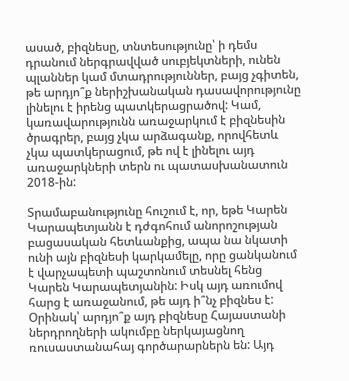ասած, բիզնեսը, տնտեսությունը՝ ի դեմս դրանում ներգրավված սուբյեկտների, ունեն պլաններ կամ մտադրություններ, բայց չգիտեն, թե արդյո՞ք ներիշխանական դասավորությունը լինելու է իրենց պատկերացրածով: Կամ, կառավարությունն առաջարկում է բիզնեսին ծրագրեր, բայց չկա արձագանք, որովհետև չկա պատկերացում, թե ով է լինելու այդ առաջարկների տերն ու պատասխանատուն 2018-ին:

Տրամաբանությունը հուշում է, որ, եթե Կարեն Կարապետյանն է դժգոհում անորոշության բացասական հետևանքից, ապա նա նկատի ունի այն բիզնեսի կարկամելը, որը ցանկանում է վարչապետի պաշտոնում տեսնել հենց Կարեն Կարապետյանին: Իսկ այդ առումով հարց է առաջանում, թե այդ ի՞նչ բիզնես է: Օրինակ՝ արդյո՞ք այդ բիզնեսը Հայաստանի ներդրողների ակումբը ներկայացնող ռուսաստանահայ գործարարներն են: Այդ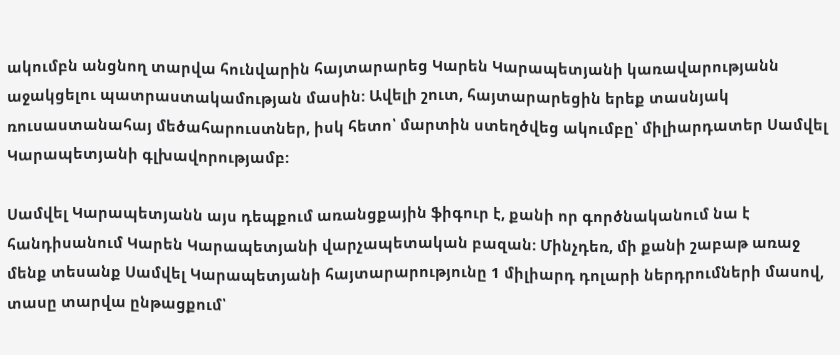ակումբն անցնող տարվա հունվարին հայտարարեց Կարեն Կարապետյանի կառավարությանն աջակցելու պատրաստակամության մասին: Ավելի շուտ, հայտարարեցին երեք տասնյակ ռուսաստանահայ մեծահարուստներ, իսկ հետո՝ մարտին ստեղծվեց ակումբը՝ միլիարդատեր Սամվել Կարապետյանի գլխավորությամբ:

Սամվել Կարապետյանն այս դեպքում առանցքային ֆիգուր է, քանի որ գործնականում նա է հանդիսանում Կարեն Կարապետյանի վարչապետական բազան: Մինչդեռ, մի քանի շաբաթ առաջ մենք տեսանք Սամվել Կարապետյանի հայտարարությունը 1 միլիարդ դոլարի ներդրումների մասով, տասը տարվա ընթացքում՝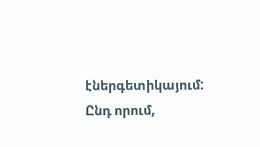էներգետիկայում: Ընդ որում,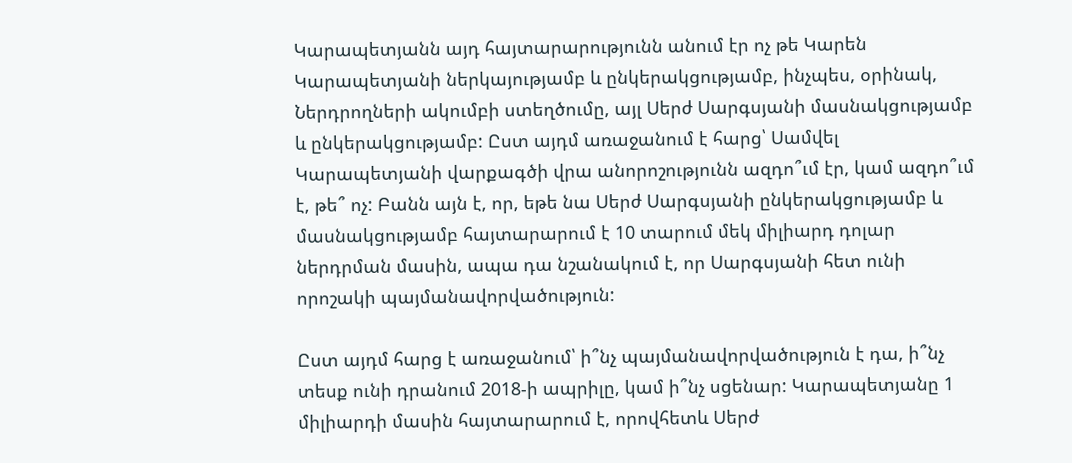Կարապետյանն այդ հայտարարությունն անում էր ոչ թե Կարեն Կարապետյանի ներկայությամբ և ընկերակցությամբ, ինչպես, օրինակ, Ներդրողների ակումբի ստեղծումը, այլ Սերժ Սարգսյանի մասնակցությամբ և ընկերակցությամբ: Ըստ այդմ առաջանում է հարց՝ Սամվել Կարապետյանի վարքագծի վրա անորոշությունն ազդո՞ւմ էր, կամ ազդո՞ւմ է, թե՞ ոչ: Բանն այն է, որ, եթե նա Սերժ Սարգսյանի ընկերակցությամբ և մասնակցությամբ հայտարարում է 10 տարում մեկ միլիարդ դոլար ներդրման մասին, ապա դա նշանակում է, որ Սարգսյանի հետ ունի որոշակի պայմանավորվածություն:

Ըստ այդմ հարց է առաջանում՝ ի՞նչ պայմանավորվածություն է դա, ի՞նչ տեսք ունի դրանում 2018-ի ապրիլը, կամ ի՞նչ սցենար: Կարապետյանը 1 միլիարդի մասին հայտարարում է, որովհետև Սերժ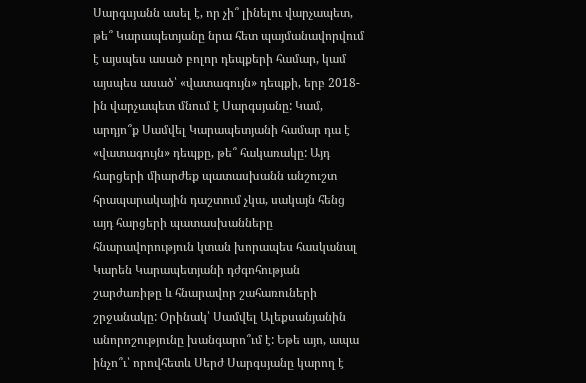Սարգսյանն ասել է, որ չի՞ լինելու վարչապետ, թե՞ Կարապետյանը նրա հետ պայմանավորվում է այսպես ասած բոլոր դեպքերի համար, կամ այսպես ասած՝ «վատագույն» դեպքի, երբ 2018-ին վարչապետ մնում է Սարգսյանը: Կամ, արդյո՞ք Սամվել Կարապետյանի համար դա է «վատագույն» դեպքը, թե՞ հակառակը: Այդ հարցերի միարժեք պատասխանն անշուշտ հրապարակային դաշտում չկա, սակայն հենց այդ հարցերի պատասխանները հնարավորություն կտան խորապես հասկանալ Կարեն Կարապետյանի դժգոհության շարժառիթը և հնարավոր շահառուների շրջանակը: Օրինակ՝ Սամվել Ալեքսանյանին անորոշությունը խանգարո՞ւմ է: Եթե այո, ապա ինչո՞ւ՝ որովհետև Սերժ Սարգսյանը կարող է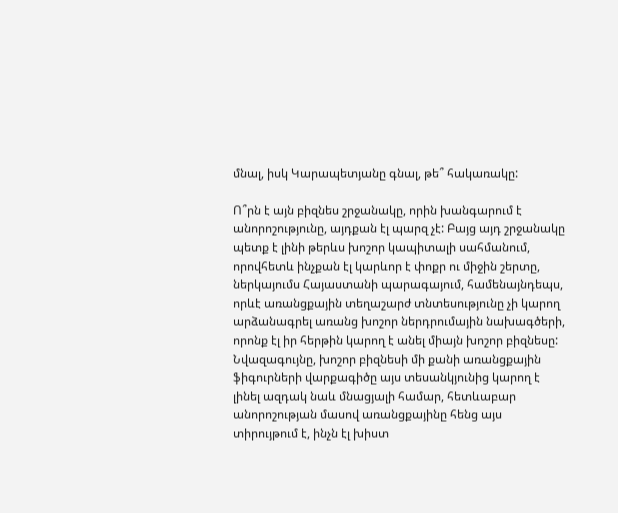մնալ, իսկ Կարապետյանը գնալ, թե՞ հակառակը:

Ո՞րն է այն բիզնես շրջանակը, որին խանգարում է անորոշությունը, այդքան էլ պարզ չէ: Բայց այդ շրջանակը պետք է լինի թերևս խոշոր կապիտալի սահմանում, որովհետև ինչքան էլ կարևոր է փոքր ու միջին շերտը, ներկայումս Հայաստանի պարագայում, համենայնդեպս, որևէ առանցքային տեղաշարժ տնտեսությունը չի կարող արձանագրել առանց խոշոր ներդրումային նախագծերի, որոնք էլ իր հերթին կարող է անել միայն խոշոր բիզնեսը: Նվազագույնը, խոշոր բիզնեսի մի քանի առանցքային ֆիգուրների վարքագիծը այս տեսանկյունից կարող է լինել ազդակ նաև մնացյալի համար, հետևաբար անորոշության մասով առանցքայինը հենց այս տիրույթում է, ինչն էլ խիստ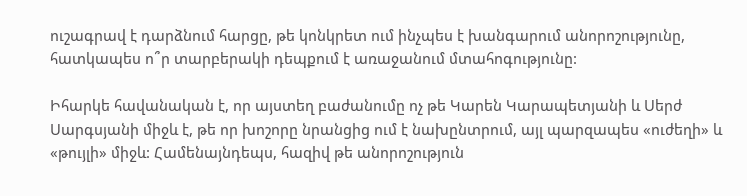ուշագրավ է դարձնում հարցը, թե կոնկրետ ում ինչպես է խանգարում անորոշությունը, հատկապես ո՞ր տարբերակի դեպքում է առաջանում մտահոգությունը:

Իհարկե հավանական է, որ այստեղ բաժանումը ոչ թե Կարեն Կարապետյանի և Սերժ Սարգսյանի միջև է, թե որ խոշորը նրանցից ում է նախընտրում, այլ պարզապես «ուժեղի» և «թույլի» միջև: Համենայնդեպս, հազիվ թե անորոշություն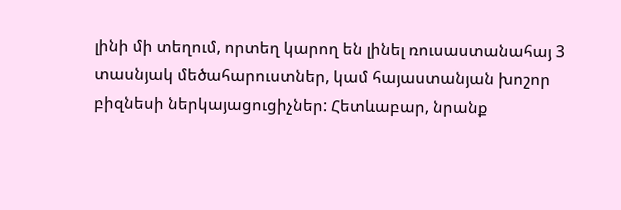լինի մի տեղում, որտեղ կարող են լինել ռուսաստանահայ 3 տասնյակ մեծահարուստներ, կամ հայաստանյան խոշոր բիզնեսի ներկայացուցիչներ: Հետևաբար, նրանք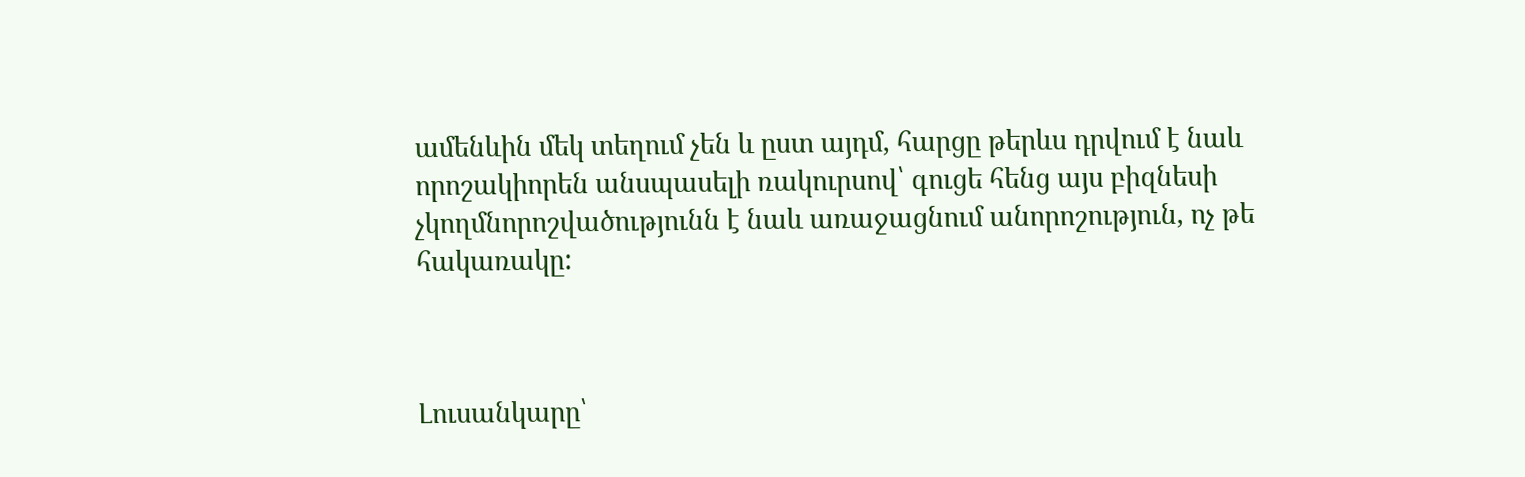ամենևին մեկ տեղում չեն և ըստ այդմ, հարցը թերևս դրվում է նաև որոշակիորեն անսպասելի ռակուրսով՝ գուցե հենց այս բիզնեսի չկողմնորոշվածությունն է նաև առաջացնում անորոշություն, ոչ թե հակառակը:



Լուսանկարը՝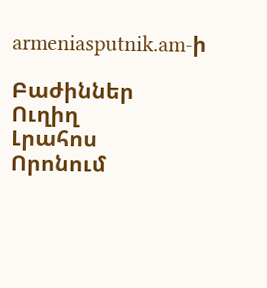armeniasputnik.am-ի

Բաժիններ
Ուղիղ
Լրահոս
Որոնում